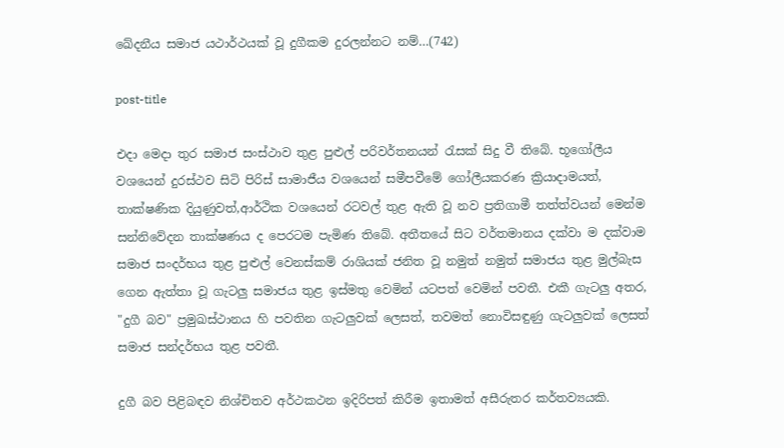ඛේදනීය සමාජ යථාර්ථයක් වූ දුගීකම දුරලන්නට නම්…(742)

post-title

එදා මෙදා තුර සමාජ සංස්ථාව තුළ පුළුල් පරිවර්තනයන් රැසක් සිදු වී තිබේ. භූගෝලීය වශයෙන් දුරස්ථව සිටි පිරිස් සාමාජීය වශයෙන් සමීපවීමේ ගෝලීයකරණ ක්‍රියාදාමයත්, තාක්ෂණික දියුණුවත්,ආර්ථික වශයෙන් රටවල් තුළ ඇති වූ නව ප්‍රතිගාමී තත්ත්වයන් මෙන්ම සන්නිවේදන තාක්ෂණය ද පෙරටම පැමිණ තිබේ. අතීතයේ සිට වර්තමානය දක්වා ම දක්වාම සමාජ සංදර්භය තුළ පුළුල් වෙනස්කම් රාශියක් ජනිත වූ නමුත් නමුත් සමාජය තුළ මුල්බැස ගෙන ඇත්තා වූ ගැටලු සමාජය තුළ ඉස්මතු වෙමින් යටපත් වෙමින් පවතී. එකී ගැටලු අතර, "දුගී බව" ප්‍රමුඛස්ථානය හි පවතින ගැටලුවක් ලෙසත්, තවමත් නොවිසඳුණු ගැටලුවක් ලෙසත් සමාජ සන්දර්භය තුළ පවතී.

දුගී බව පිළිබඳව නිශ්චිතව අර්ථකථන ඉදිරිපත් කිරීම ඉතාමත් අසීරුතර කර්තව්‍යයකි.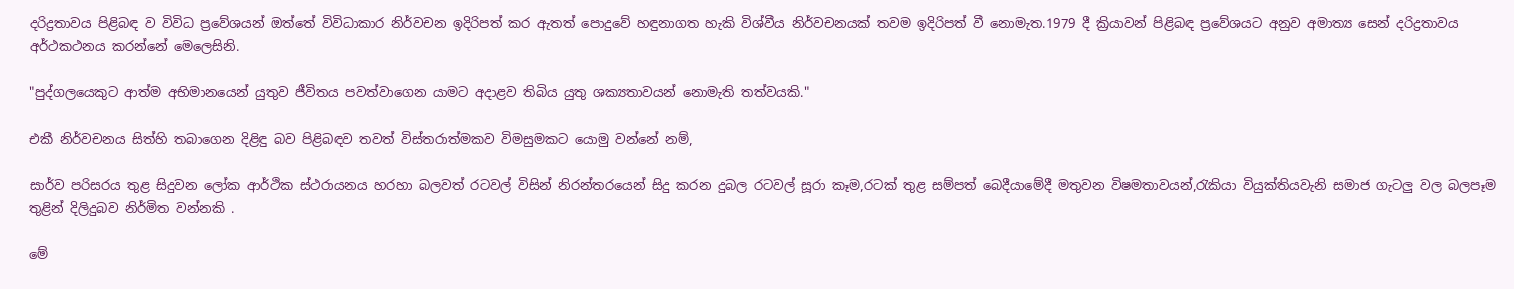දරිද්‍රතාවය පිළිබඳ ව විවිධ ප්‍රවේශයන් ඔත්තේ විවිධාකාර නිර්වචන ඉදිරිපත් කර ඇතත් පොදුවේ හඳුනාගත හැකි විශ්වීය නිර්වචනයක් තවම ඉදිරිපත් වී නොමැත.1979 දී ක්‍රියාවන් පිළිබඳ ප්‍රවේශයට අනුව අමාත්‍ය සෙන් දරිද්‍රතාවය අර්ථකථනය කරන්නේ මෙලෙසිනි.

"පුද්ගලයෙකුට ආත්ම අභිමානයෙන් යුතුව ජීවිතය පවත්වාගෙන යාමට අදාළව තිබිය යුතු ශක්‍යතාවයන් නොමැති තත්වයකි."

එකී නිර්වචනය සිත්හි තබාගෙන දිළිඳු බව පිළිබඳව තවත් විස්තරාත්මකව විමසුමකට යොමු වන්නේ නම්,

සාර්ව පරිසරය තුළ සිදුවන ලෝක ආර්ථික ස්ථරායනය හරහා බලවත් රටවල් විසින් නිරන්තරයෙන් සිදු කරන දුබල රටවල් සූරා කෑම,රටක් තුළ සම්පත් බෙදීයාමේදී මතුවන විෂමතාවයන්,රැකියා වියුක්තියවැනි සමාජ ගැටලු වල බලපෑම තුළින් දිලිදුබව නිර්මිත වන්නකි .

මේ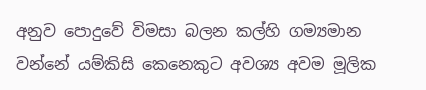අනුව පොදුවේ විමසා බලන කල්හි ගම්‍යමාන වන්නේ යම්කිසි කෙනෙකුට අවශ්‍ය අවම මූලික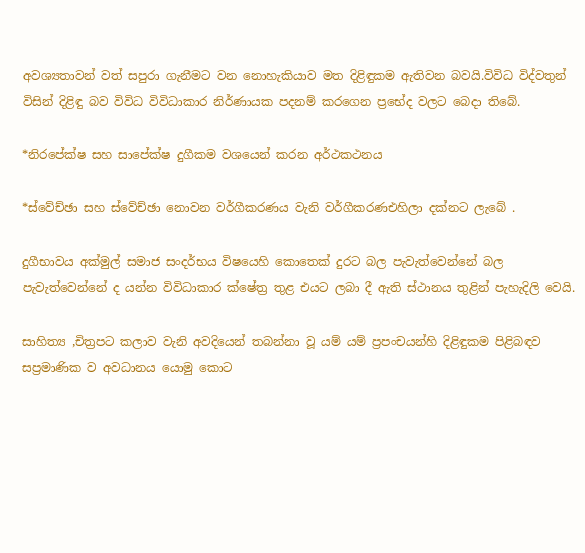අවශ්‍යතාවන් වත් සපුරා ගැනීමට වන නොහැකියාව මත දිළිඳුකම ඇතිවන බවයි.විවිධ විද්වතුන් විසින් දිළිඳු බව විවිධ විවිධාකාර නිර්ණායක පදනම් කරගෙන ප්‍රභේද වලට බෙදා තිබේ.

*නිරපේක්ෂ සහ සාපේක්ෂ දුගීකම වශයෙන් කරන අර්ථකථනය

*ස්වේච්ඡා සහ ස්වේච්ඡා නොවන වර්ගීකරණය වැනි වර්ගීකරණඑහිලා දක්නට ලැබේ .

දුගීභාවය අක්මුල් සමාජ සංදර්භය විෂයෙහි කොතෙක් දුරට බල පැවැත්වෙන්නේ බල පැවැත්වෙන්නේ ද යන්න විවිධාකාර ක්ෂේත්‍ර තුළ එයට ලබා දී ඇති ස්ථානය තුළින් පැහැදිලි වෙයි.

සාහිත්‍ය ,චිත්‍රපට කලාව වැනි අවදියෙන් තබන්නා වූ යම් යම් ප්‍රපංචයන්හි දිළිඳුකම පිළිබඳව සප්‍රමාණික ව අවධානය යොමු කොට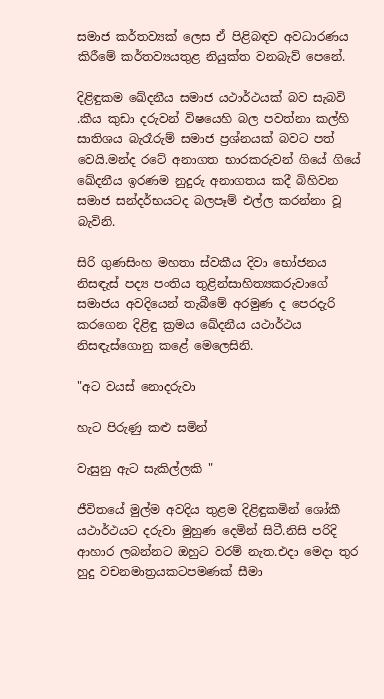සමාජ කර්තව්‍යක් ලෙස ඒ පිළිබඳව අවධාරණය කිරීමේ කර්තව්‍යයතුළ නියුක්ත වනබැව් පෙනේ.

දිළිඳුකම ඛේදනීය සමාජ යථාර්ථයක් බව සැබවි .කීය කුඩා දරුවන් විෂයෙහි බල පවත්නා කල්හි සාතිශය බැරෑරුම් සමාජ ප්‍රශ්නයක් බවට පත් වෙයි.මන්ද රටේ අනාගත භාරකරුවන් ගියේ ගියේ ඛේදනීය ඉරණම නුදුරු අනාගතය කදී බිහිවන සමාජ සන්දර්භයටද බලපෑම් එල්ල කරන්නා වූ බැවිනි.

සිරි ගුණසිංහ මහතා ස්වකීය දිවා භෝජනය නිසඳැස් පද්‍ය පංතිය තුළින්සාහිත්‍යකරුවාගේ සමාජය අවදියෙන් තැබීමේ අරමුණ ද පෙරදැරි කරගෙන දිළිඳු ක්‍රමය ඛේදනීය යථාර්ථය නිසඳැස්ගොනු කළේ මෙලෙසිනි.

"අට වයස් නොදරුවා

හැට පිරුණු කළු සමින්

වැසුනු ඇට සැකිල්ලකි "

ජීවිතයේ මුල්ම අවදිය තුළම දිළිඳුකමින් ශෝකී යථාර්ථයට දරුවා මුහුණ දෙමින් සිටී.නිසි පරිදි ආහාර ලබන්නට ඔහුට වරම් නැත.එදා මෙදා තුර හුදු වචනමාත්‍රයකටපමණක් සීමා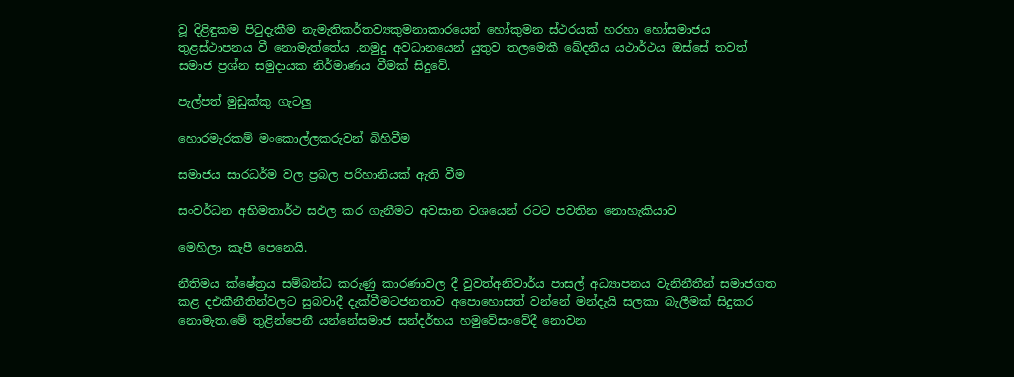වූ දිළිඳුකම පිටුදැකීම නැමැතිකර්තව්‍යකුමනාකාරයෙන් හෝකුමන ස්ථරයක් හරහා හෝසමාජය තුළස්ථාපනය වී නොමැත්තේය .නමුදු අවධානයෙන් යුතුව තලමෙකී ඛේදනීය යථාර්ථය ඔස්සේ තවත් සමාජ ප්‍රශ්න සමුදායක නිර්මාණය වීමක් සිදුවේ.

පැල්පත් මුඩුක්කු ගැටලු

හොරමැරකම් මංකොල්ලකරුවන් බිහිවීම

සමාජය සාරධර්ම වල ප්‍රබල පරිහානියක් ඇති වීම

සංවර්ධන අභිමතාර්ථ සඵල කර ගැනීමට අවසාන වශයෙන් රටට පවතින නොහැකියාව

මෙහිලා කැපී පෙනෙයි.

නීතිමය ක්ෂේත්‍රය සම්බන්ධ කරුණු කාරණාවල දී වුවත්අනිවාර්ය පාසල් අධ්‍යාපනය වැනිනීතීන් සමාජගත කළ දඑකීනීතින්වලට සුබවාදී දැක්වීමටජනතාව අපොහොසත් වන්නේ මන්දැයි සලකා බැලීමක් සිදුකර නොමැත.මේ තුළින්පෙනී යන්නේසමාජ සන්දර්භය හමුවේසංවේදී නොවන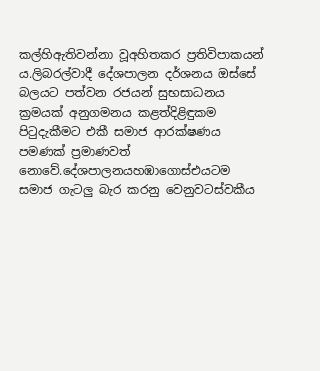කල්හිඇතිවන්නා වූඅහිතකර ප්‍රතිවිපාකයන් ය.ලිබරල්වාදී දේශපාලන දර්ශනය ඔස්සේ බලයට පත්වන රජයන් සුභසාධනය ක්‍රමයක් අනුගමනය කළත්දිළිඳුකම පිටුදැකීමට එකී සමාජ ආරක්ෂණය පමණක් ප්‍රමාණවත් නොවේ.දේශපාලනයහඹාගොස්එයටම සමාජ ගැටලු බැර කරනු වෙනුවටස්වකීය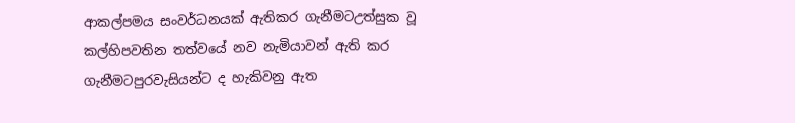ආකල්පමය සංවර්ධනයක් ඇතිකර ගැනීමටඋත්සුක වූ කල්හිපවතින තත්වයේ නව නැමියාවන් ඇති කර ගැනීමටපුරවැසියන්ට ද හැකිවනු ඇත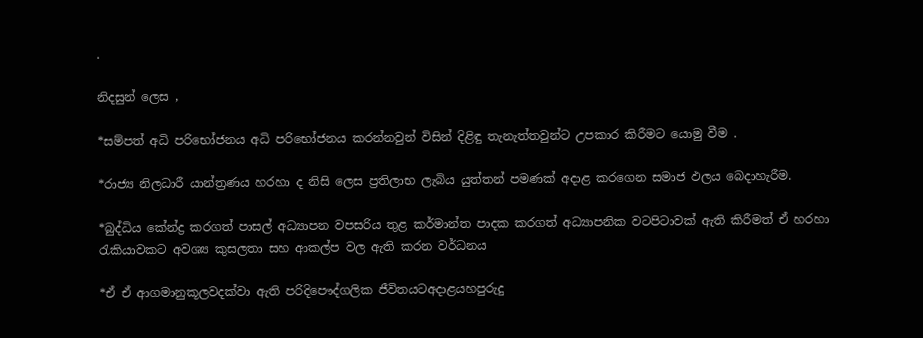.

නිදසුන් ලෙස ,

*සම්පත් අධි පරිභෝජනය අධි පරිභෝජනය කරන්නවුන් විසින් දිළිඳු තැනැත්තවුන්ට උපකාර කිරීමට යොමු වීම .

*රාජ්‍ය නිලධාරී යාන්ත්‍රණය හරහා ද නිසි ලෙස ප්‍රතිලාභ ලැබිය යුත්තන් පමණක් අදාළ කරගෙන සමාජ ඵලය බෙදාහැරීම.

*බුද්ධිය කේන්ද්‍ර කරගත් පාසල් අධ්‍යාපන වපසරිය තුළ කර්මාන්ත පාදක කරගත් අධ්‍යාපනික වටපිටාවක් ඇති කිරීමත් ඒ හරහා රැකියාවකට අවශ්‍ය කුසලතා සහ ආකල්ප වල ඇති කරන වර්ධනය

*ඒ ඒ ආගමානුකූලවදක්වා ඇති පරිදිපෞද්ගලික ජීවිතයටඅදාළයහපුරුදු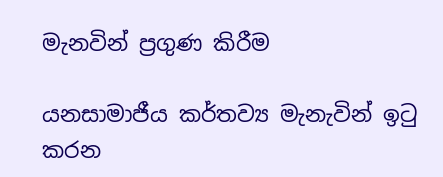මැනවින් ප්‍රගුණ කිරීම

යනසාමාජීය කර්තව්‍ය මැනැවින් ඉටු කරන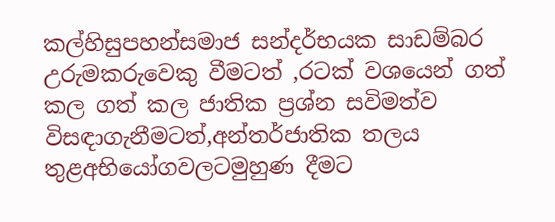කල්හිසුපහන්සමාජ සන්දර්භයක සාඩම්බර උරුමකරුවෙකු වීමටත් ,රටක් වශයෙන් ගත් කල ගත් කල ජාතික ප්‍රශ්න සවිමත්ව විසඳාගැනීමටත්,අන්තර්ජාතික තලය තුළඅභියෝගවලටමුහුණ දීමට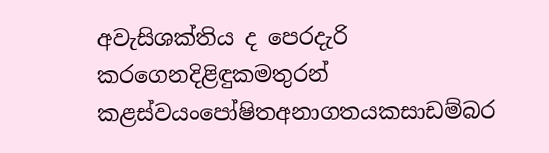අවැසිශක්තිය ද පෙරදැරි කරගෙනදිළිඳුකමතුරන් කළස්වයංපෝෂිතඅනාගතයකසාඩම්බර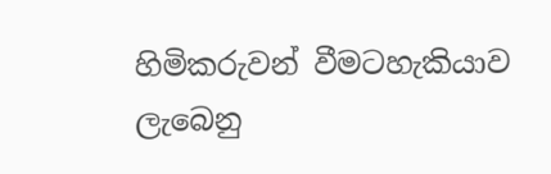හිමිකරුවන් වීමටහැකියාව ලැබෙනු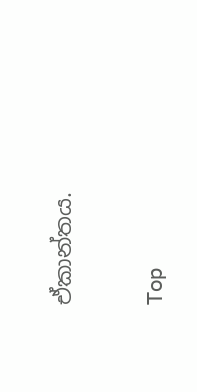ඒකාන්තය.

Top